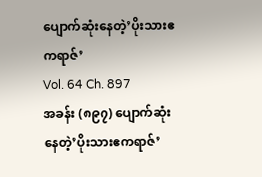ပျောက်ဆုံးနေတဲ့’ပိုးသားဧကရာဇ်’
Vol. 64 Ch. 897
အခန်း (၈၉၇) ပျောက်ဆုံးနေတဲ့’ပိုးသားဧကရာဇ်’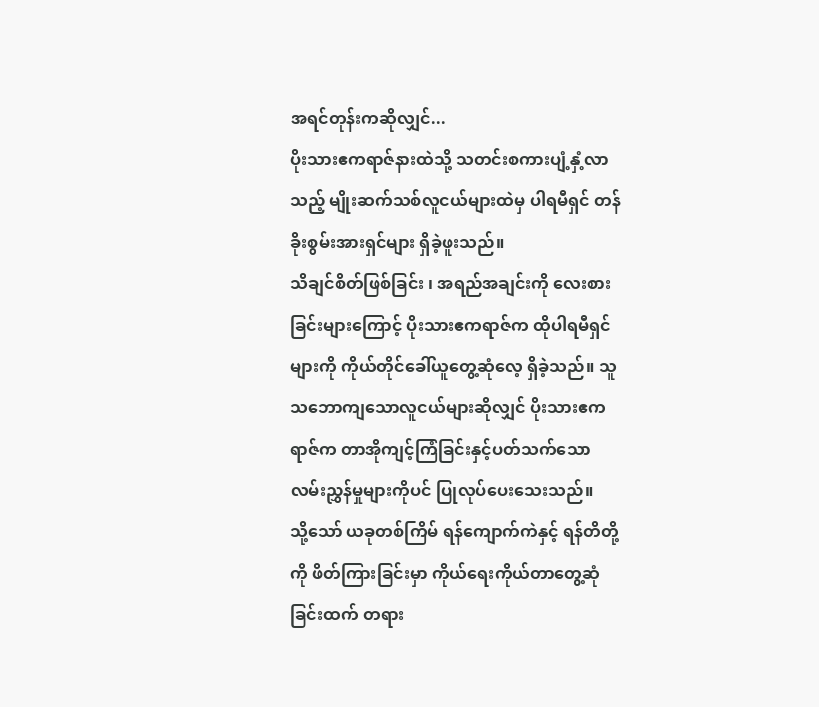အရင်တုန်းကဆိုလျှင်...
ပိုးသားဧကရာဇ်နားထဲသို့ သတင်းစကားပျံ့နှံ့လာသည့် မျိုးဆက်သစ်လူငယ်များထဲမှ ပါရမီရှင် တန်ခိုးစွမ်းအားရှင်များ ရှိခဲ့ဖူးသည်။
သိချင်စိတ်ဖြစ်ခြင်း ၊ အရည်အချင်းကို လေးစားခြင်းများကြောင့် ပိုးသားဧကရာဇ်က ထိုပါရမီရှင်များကို ကိုယ်တိုင်ခေါ်ယူတွေ့ဆုံလေ့ ရှိခဲ့သည်။ သူ သဘောကျသောလူငယ်များဆိုလျှင် ပိုးသားဧကရာဇ်က တာအိုကျင့်ကြံခြင်းနှင့်ပတ်သက်သော လမ်းညွှန်မှုများကိုပင် ပြုလုပ်ပေးသေးသည်။
သို့သော် ယခုတစ်ကြိမ် ရန်ကျောက်ကဲနှင့် ရန်တိတို့ကို ဖိတ်ကြားခြင်းမှာ ကိုယ်ရေးကိုယ်တာတွေ့ဆုံခြင်းထက် တရား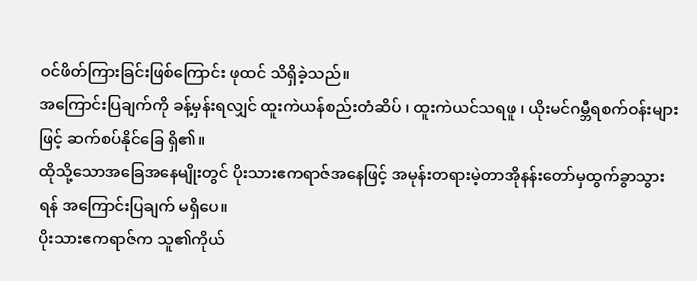ဝင်ဖိတ်ကြားခြင်းဖြစ်ကြောင်း ဖုထင် သိရှိခဲ့သည်။
အကြောင်းပြချက်ကို ခန့်မှန်းရလျှင် ထူးကဲယန်စည်းတံဆိပ် ၊ ထူးကဲယင်သရဖူ ၊ ယိုးမင်ဂမ္ဘီရစက်ဝန်းများဖြင့် ဆက်စပ်နိုင်ခြေ ရှိ၏။
ထိုသို့သောအခြေအနေမျိုးတွင် ပိုးသားဧကရာဇ်အနေဖြင့် အမုန်းတရားမဲ့တာအိုနန်းတော်မှထွက်ခွာသွားရန် အကြောင်းပြချက် မရှိပေ။
ပိုးသားဧကရာဇ်က သူ၏ကိုယ်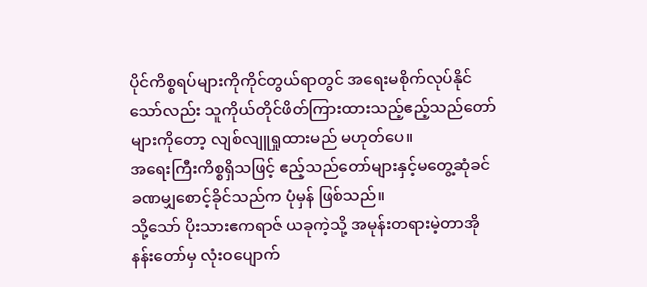ပိုင်ကိစ္စရပ်များကိုကိုင်တွယ်ရာတွင် အရေးမစိုက်လုပ်နိုင်သော်လည်း သူကိုယ်တိုင်ဖိတ်ကြားထားသည့်ဧည့်သည်တော်များကိုတော့ လျစ်လျူရှုထားမည် မဟုတ်ပေ။
အရေးကြီးကိစ္စရှိသဖြင့် ဧည့်သည်တော်များနှင့်မတွေ့ဆုံခင် ခဏမျှစောင့်ခိုင်သည်က ပုံမှန် ဖြစ်သည်။
သို့သော် ပိုးသားဧကရာဇ် ယခုကဲ့သို့ အမုန်းတရားမဲ့တာအိုနန်းတော်မှ လုံးဝပျောက်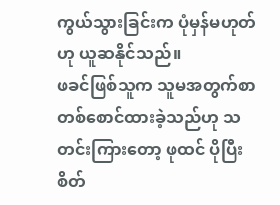ကွယ်သွားခြင်းက ပုံမှန်မဟုတ်ဟု ယူဆနိုင်သည်။
ဖခင်ဖြစ်သူက သူမအတွက်စာတစ်စောင်ထားခဲ့သည်ဟု သတင်းကြားတော့ ဖုထင် ပိုပြီး စိတ်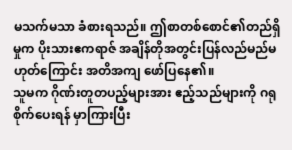မသက်မသာ ခံစားရသည်။ ဤစာတစ်စောင်၏တည်ရှိမှုက ပိုးသားဧကရာဇ် အချိန်တိုအတွင်းပြန်လည်မည်မဟုတ်ကြောင်း အတိအကျ ဖော်ပြနေ၏။
သူမက ဂိုဏ်းတူတပည့်များအား ဧည့်သည်များကို ဂရုစိုက်ပေးရန် မှာကြားပြီး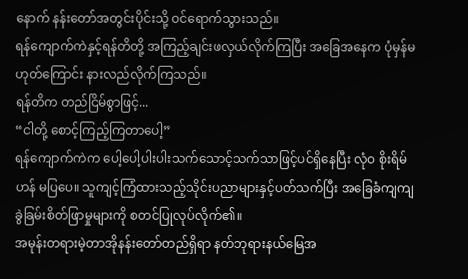နောက် နန်းတော်အတွင်းပိုင်းသို့ ဝင်ရောက်သွားသည်။
ရန်ကျောက်ကဲနှင့်ရန်တိတို့ အကြည့်ချင်းဖလှယ်လိုက်ကြပြီး အခြေအနေက ပုံမှန်မဟုတ်ကြောင်း နားလည်လိုက်ကြသည်။
ရန်တိက တည်ငြိမ်စွာဖြင့်...
“ငါတို့ စောင့်ကြည့်ကြတာပေါ့”
ရန်ကျောက်ကဲက ပေါ့ပေါ့ပါးပါးသက်သောင့်သက်သာဖြင့်ပင်ရှိနေပြီး လုံဝ စိုးရိမ်ဟန် မပြပေ။ သူကျင့်ကြံထားသည့်သိုင်းပညာများနှင့်ပတ်သက်ပြီး အခြေခံကျကျ ခွဲခြမ်းစိတ်ဖြာမှုများကို စတင်ပြုလုပ်လိုက်၏။
အမုန်းတရားမဲ့တာအိုနန်းတော်တည်ရှိရာ နတ်ဘုရားနယ်မြေအ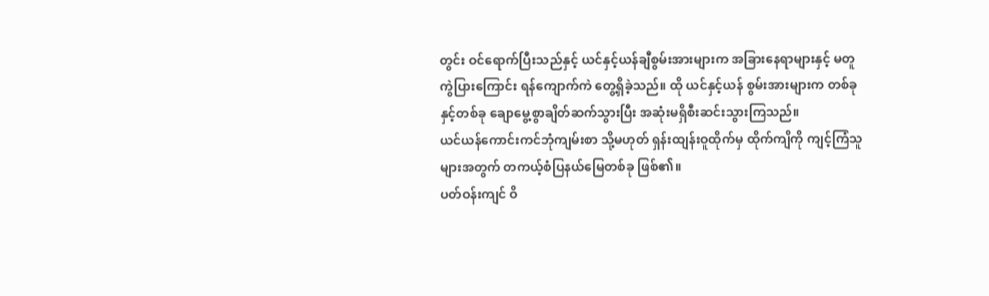တွင်း ဝင်ရောက်ပြီးသည်နှင့် ယင်နှင့်ယန်ချီစွမ်းအားများက အခြားနေရာများနှင့် မတူကွဲပြားကြောင်း ရန်ကျောက်ကဲ တွေ့ရှိခဲ့သည်။ ထို ယင်နှင့်ယန် စွမ်းအားများက တစ်ခုနှင့်တစ်ခု ချောမွေ့စွာချိတ်ဆက်သွားပြီး အဆုံးမရှိစီးဆင်းသွားကြသည်။
ယင်ယန်ကောင်းကင်ဘုံကျမ်းစာ သို့မဟုတ် ရှန်းထျန်းဝူထိုက်မှ ထိုက်ကျိကို ကျင့်ကြံသူများအတွက် တကယ့်စံပြနယ်မြေတစ်ခု ဖြစ်၏။
ပတ်ဝန်းကျင် ဝိ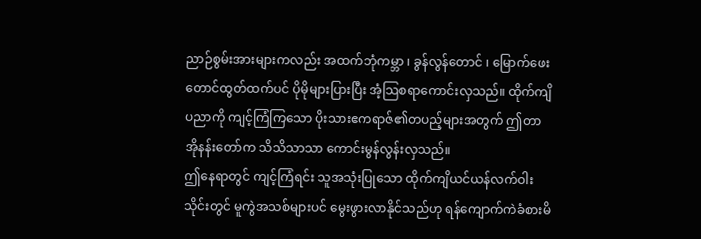ညာဉ်စွမ်းအားများကလည်း အထက်ဘုံကမ္ဘာ ၊ ခွန်လွန်တောင် ၊ မြောက်ဖေးတောင်ထွတ်ထက်ပင် ပိုမိုများပြားပြီး အံ့သြစရာကောင်းလှသည်။ ထိုက်ကျိပညာကို ကျင့်ကြံကြသော ပိုးသားဧကရာဇ်၏တပည့်များအတွက် ဤတာအိုနန်းတော်က သိသိသာသာ ကောင်းမွန်လွန်းလှသည်။
ဤနေရာတွင် ကျင့်ကြံရင်း သူအသုံးပြုသော ထိုက်ကျိယင်ယန်လက်ဝါးသိုင်းတွင် မူကွဲအသစ်များပင် မွေးဖွားလာနိုင်သည်ဟု ရန်ကျောက်ကဲခံစားမိ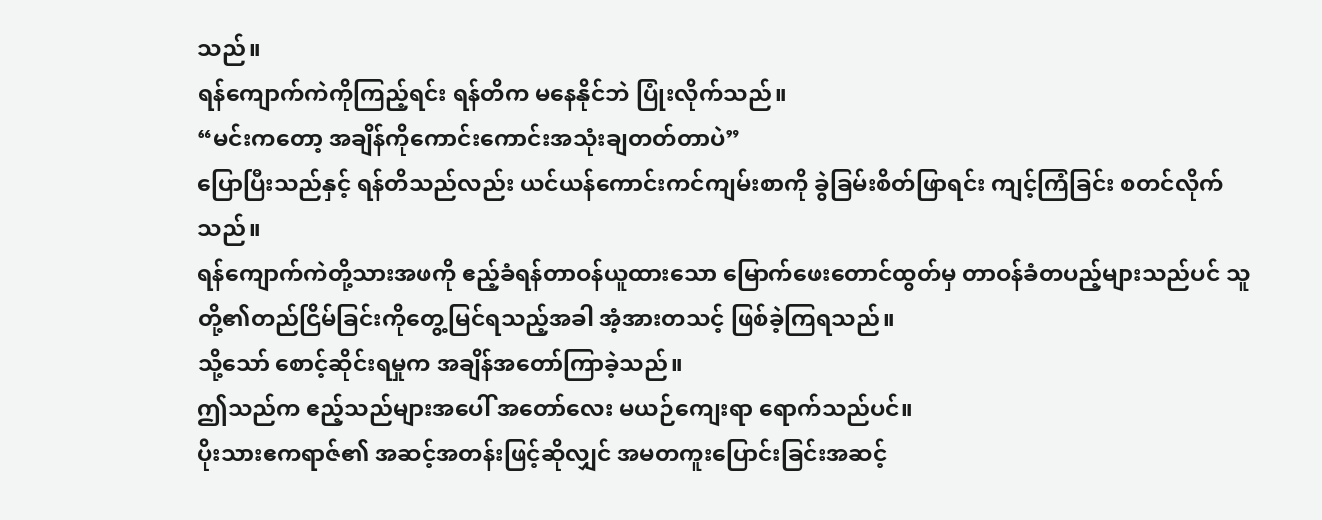သည်။
ရန်ကျောက်ကဲကိုကြည့်ရင်း ရန်တိက မနေနိုင်ဘဲ ပြုံးလိုက်သည်။
“မင်းကတော့ အချိန်ကိုကောင်းကောင်းအသုံးချတတ်တာပဲ”
ပြောပြီးသည်နှင့် ရန်တိသည်လည်း ယင်ယန်ကောင်းကင်ကျမ်းစာကို ခွဲခြမ်းစိတ်ဖြာရင်း ကျင့်ကြံခြင်း စတင်လိုက်သည်။
ရန်ကျောက်ကဲတို့သားအဖကို ဧည့်ခံရန်တာဝန်ယူထားသော မြောက်ဖေးတောင်ထွတ်မှ တာဝန်ခံတပည့်များသည်ပင် သူတို့၏တည်ငြိမ်ခြင်းကိုတွေ့မြင်ရသည့်အခါ အံ့အားတသင့် ဖြစ်ခဲ့ကြရသည်။
သို့သော် စောင့်ဆိုင်းရမှုက အချိန်အတော်ကြာခဲ့သည်။
ဤသည်က ဧည့်သည်များအပေါ် အတော်လေး မယဉ်ကျေးရာ ရောက်သည်ပင်။
ပိုးသားဧကရာဇ်၏ အဆင့်အတန်းဖြင့်ဆိုလျှင် အမတကူးပြောင်းခြင်းအဆင့်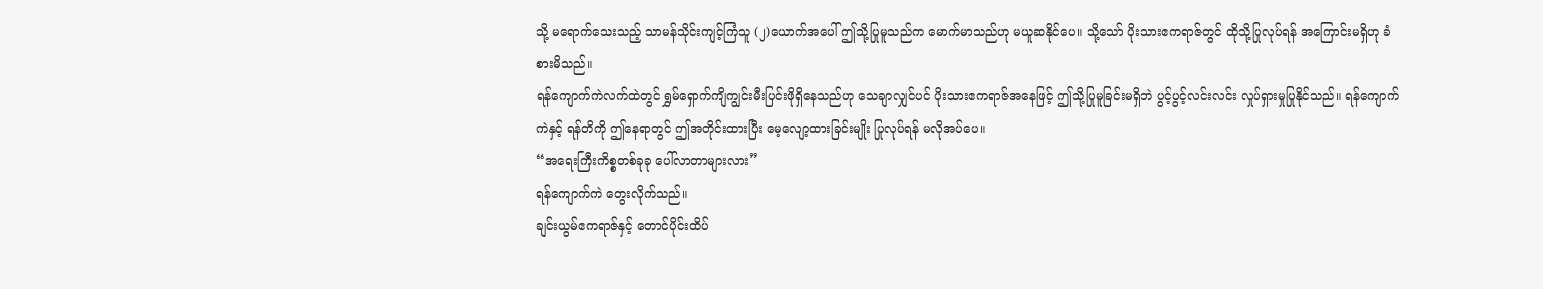သို့ မရောက်သေးသည့် သာမန်သိုင်းကျင့်ကြံသူ (၂)ယောက်အပေါ် ဤသို့ပြုမူသည်က မောက်မာသည်ဟု မယူဆနိုင်ပေ။ သို့သော် ပိုးသားဧကရာဇ်တွင် ထိုသို့ပြုလုပ်ရန် အကြောင်းမရှိဟု ခံစားမိသည်။
ရန်ကျောက်ကဲလက်ထဲတွင် ရွှမ်ရှောက်ကျိကျွင်းမီးပြင်းဖိုရှိနေသည်ဟု သေချာလျှင်ပင် ပိုးသားဧကရာဇ်အနေဖြင့် ဤသို့ပြုမူခြင်းမရှိဘဲ ပွင့်ပွင့်လင်းလင်း လှုပ်ရှားမှုပြုနိုင်သည်။ ရန်ကျောက်ကဲနှင့် ရန်တိကို ဤနေရာတွင် ဤအတိုင်းထားပြီး မေ့လျော့ထားခြင်းမျိုး ပြုလုပ်ရန် မလိုအပ်ပေ။
“အရေးကြီးကိစ္စတစ်ခုခု ပေါ်လာတာများလား”
ရန်ကျောက်ကဲ တွေးလိုက်သည်။
ချင်းယွမ်ဧကရာဇ်နှင့် တောင်ပိုင်းထိပ်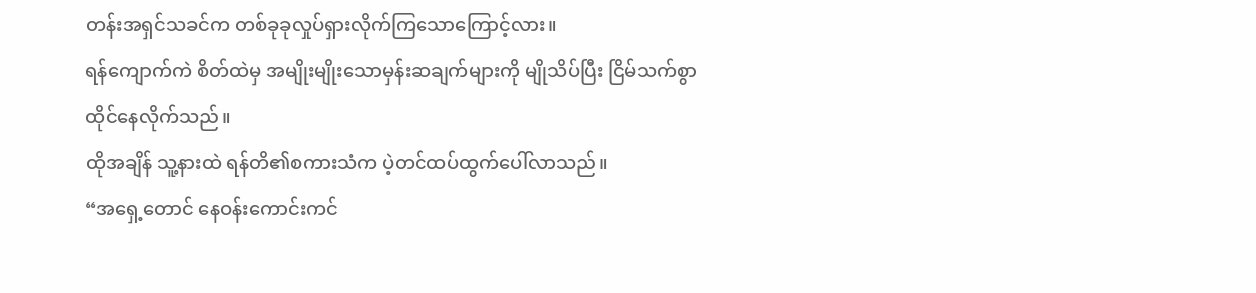တန်းအရှင်သခင်က တစ်ခုခုလှုပ်ရှားလိုက်ကြသောကြောင့်လား။
ရန်ကျောက်ကဲ စိတ်ထဲမှ အမျိုးမျိုးသောမှန်းဆချက်များကို မျိုသိပ်ပြီး ငြိမ်သက်စွာ ထိုင်နေလိုက်သည်။
ထိုအချိန် သူ့နားထဲ ရန်တိ၏စကားသံက ပဲ့တင်ထပ်ထွက်ပေါ်လာသည်။
“အရှေ့တောင် နေဝန်းကောင်းကင်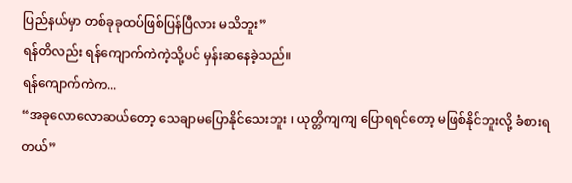ပြည်နယ်မှာ တစ်ခုခုထပ်ဖြစ်ပြန်ပြီလား မသိဘူး”
ရန်တိလည်း ရန်ကျောက်ကဲကဲ့သို့ပင် မှန်းဆနေခဲ့သည်။
ရန်ကျောက်ကဲက...
“အခုလောလောဆယ်တော့ သေချာမပြောနိုင်သေးဘူး ၊ ယုတ္တိကျကျ ပြောရရင်တော့ မဖြစ်နိုင်ဘူးလို့ ခံစားရတယ်”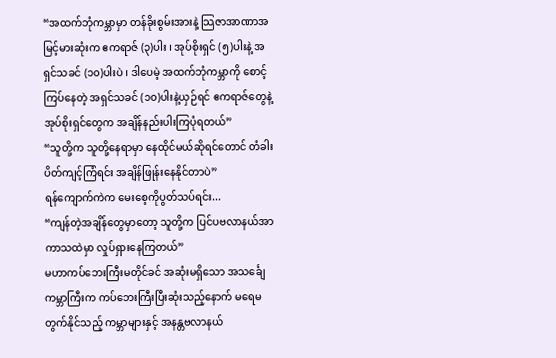“အထက်ဘုံကမ္ဘာမှာ တန်ခိုးစွမ်းအားနဲ့ သြဇာအာဏာအမြင့်မားဆုံးက ဧကရာဇ် (၃)ပါး ၊ အုပ်စိုးရှင် (၅)ပါးနဲ့ အရှင်သခင် (၁၀)ပါးပဲ ၊ ဒါပေမဲ့ အထက်ဘုံကမ္ဘာကို စောင့်ကြပ်နေတဲ့ အရှင်သခင် (၁၀)ပါးနဲ့ယှဉ်ရင် ဧကရာဇ်တွေနဲ့ အုပ်စိုးရှင်တွေက အချိန်နည်းပါးကြပုံရတယ်”
“သူတို့က သူတို့နေရာမှာ နေထိုင်မယ်ဆိုရင်တောင် တံခါးပိတ်ကျင့်ကြံရင်း အချိန်ဖြုန်းနေနိုင်တာပဲ”
ရန်ကျောက်ကဲက မေးစေ့ကိုပွတ်သပ်ရင်း...
“ကျန်တဲ့အချိန်တွေမှာတော့ သူတို့က ပြင်ပဗလာနယ်အာကာသထဲမှာ လှုပ်ရှားနေကြတယ်”
မဟာကပ်ဘေးကြီးမတိုင်ခင် အဆုံးမရှိသော အသင်္ချေကမ္ဘာကြီးက ကပ်ဘေးကြီးပြီးဆုံးသည့်နောက် မရေမတွက်နိုင်သည့် ကမ္ဘာများနှင့် အနန္တဗလာနယ်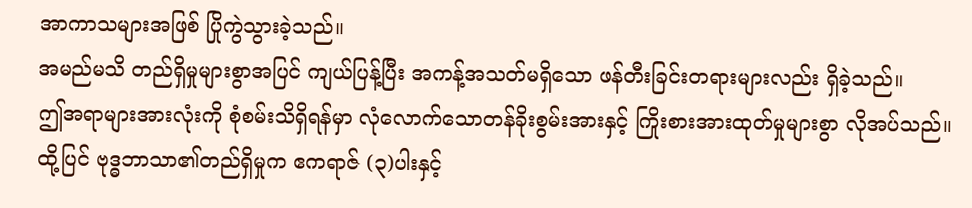အာကာသများအဖြစ် ပြိုကွဲသွားခဲ့သည်။
အမည်မသိ တည်ရှိမှုများစွာအပြင် ကျယ်ပြန့်ပြီး အကန့်အသတ်မရှိသော ဖန်တီးခြင်းတရားများလည်း ရှိခဲ့သည်။
ဤအရာများအားလုံးကို စုံစမ်းသိရှိရန်မှာ လုံလောက်သောတန်ခိုးစွမ်းအားနှင့် ကြိုးစားအားထုတ်မှုများစွာ လိုအပ်သည်။
ထို့ပြင် ဗုဒ္ဓဘာသာ၏တည်ရှိမှုက ဧကရာဇ် (၃)ပါးနှင့်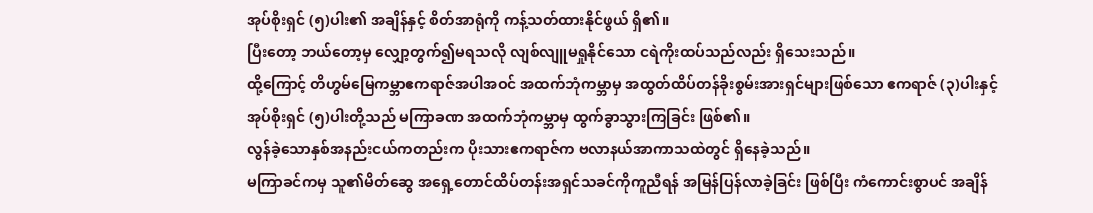အုပ်စိုးရှင် (၅)ပါး၏ အချိန်နှင့် စိတ်အာရုံကို ကန့်သတ်ထားနိုင်ဖွယ် ရှိ၏။
ပြီးတော့ ဘယ်တော့မှ လျှော့တွက်၍မရသလို လျစ်လျူမရှုနိုင်သော ငရဲကိုးထပ်သည်လည်း ရှိသေးသည်။
ထို့ကြောင့် တိဟွမ်မြေကမ္ဘာဧကရာဇ်အပါအဝင် အထက်ဘုံကမ္ဘာမှ အထွတ်ထိပ်တန်ခိုးစွမ်းအားရှင်များဖြစ်သော ဧကရာဇ် (၃)ပါးနှင့် အုပ်စိုးရှင် (၅)ပါးတို့သည် မကြာခဏ အထက်ဘုံကမ္ဘာမှ ထွက်ခွာသွားကြခြင်း ဖြစ်၏။
လွန်ခဲ့သောနှစ်အနည်းငယ်ကတည်းက ပိုးသားဧကရာဇ်က ဗလာနယ်အာကာသထဲတွင် ရှိနေခဲ့သည်။
မကြာခင်ကမှ သူ၏မိတ်ဆွေ အရှေ့တောင်ထိပ်တန်းအရှင်သခင်ကိုကူညီရန် အမြန်ပြန်လာခဲ့ခြင်း ဖြစ်ပြီး ကံကောင်းစွာပင် အချိန်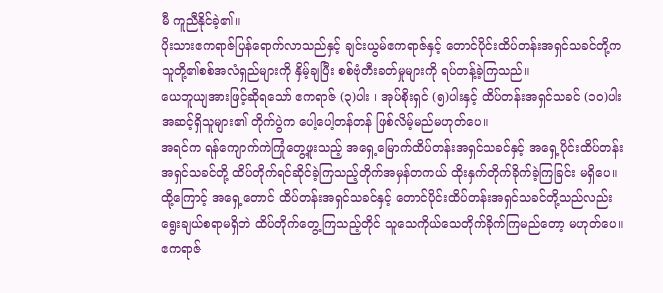မီ ကူညီနိုင်ခဲ့၏။
ပိုးသားဧကရာဇ်ပြန်ရောက်လာသည်နှင့် ချင်းယွမ်ဧကရာဇ်နှင့် တောင်ပိုင်းထိပ်တန်းအရှင်သခင်တို့က သူတို့၏စစ်အလံရှည်များကို နှိမ့်ချပြီး စစ်ဗုံတီးခတ်မှုများကို ရပ်တန့်ခဲ့ကြသည်။
ယေဘူယျအားဖြင့်ဆိုရသော် ဧကရာဇ် (၃)ပါး ၊ အုပ်စိုးရှင် (၅)ပါးနှင့် ထိပ်တန်းအရှင်သခင် (၁၀)ပါး အဆင့်ရှိသူများ၏ တိုက်ပွဲက ပေါ့ပေါ့တန်တန် ဖြစ်လိမ့်မည်မဟုတ်ပေ။
အရင်က ရန်ကျောက်ကဲကြုံတွေ့ဖူးသည့် အရှေ့မြောက်ထိပ်တန်းအရှင်သခင်နှင့် အရှေ့ပိုင်းထိပ်တန်းအရှင်သခင်တို့ ထိပ်တိုက်ရင်ဆိုင်ခဲ့ကြသည့်တိုက်အမှန်တကယ် ထိုးနှက်တိုက်ခိုက်ခဲ့ကြခြင်း မရှိပေ။
ထို့ကြောင့် အရှေ့တောင် ထိပ်တန်းအရှင်သခင်နှင့် တောင်ပိုင်းထိပ်တန်းအရှင်သခင်တို့သည်လည်း ရွေးချယ်စရာမရှိဘဲ ထိပ်တိုက်တွေ့ကြသည့်တိုင် သူသေကိုယ်သေတိုက်ခိုက်ကြမည်တော့ မဟုတ်ပေ။
ဧကရာဇ်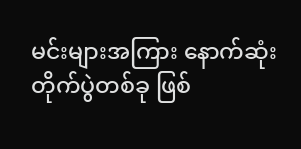မင်းများအကြား နောက်ဆုံးတိုက်ပွဲတစ်ခု ဖြစ်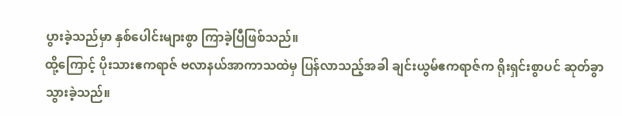ပွားခဲ့သည်မှာ နှစ်ပေါင်းများစွာ ကြာခဲ့ပြီဖြစ်သည်။
ထို့ကြောင့် ပိုးသားဧကရာဇ် ဗလာနယ်အာကာသထဲမှ ပြန်လာသည့်အခါ ချင်းယွမ်ဧကရာဇ်က ရိုးရှင်းစွာပင် ဆုတ်ခွာသွားခဲ့သည်။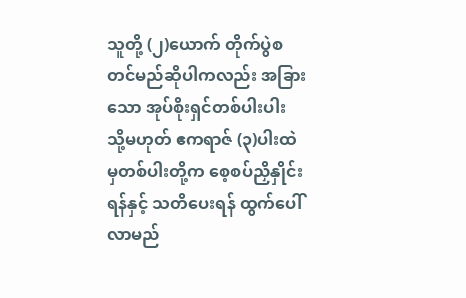သူတို့ (၂)ယောက် တိုက်ပွဲစတင်မည်ဆိုပါကလည်း အခြားသော အုပ်စိုးရှင်တစ်ပါးပါး သို့မဟုတ် ဧကရာဇ် (၃)ပါးထဲမှတစ်ပါးတို့က စေ့စပ်ညှိနှိုင်းရန်နှင့် သတိပေးရန် ထွက်ပေါ်လာမည်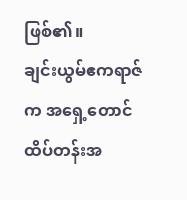ဖြစ်၏။
ချင်းယွမ်ဧကရာဇ်က အရှေ့တောင်ထိပ်တန်းအ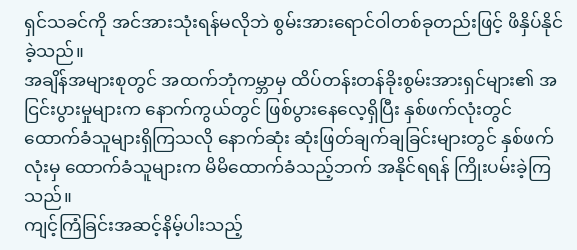ရှင်သခင်ကို အင်အားသုံးရန်မလိုဘဲ စွမ်းအားရောင်ဝါတစ်ခုတည်းဖြင့် ဖိနှိပ်နိုင်ခဲ့သည်။
အချိန်အများစုတွင် အထက်ဘုံကမ္ဘာမှ ထိပ်တန်းတန်ခိုးစွမ်းအားရှင်များ၏ အငြင်းပွားမှုများက နောက်ကွယ်တွင် ဖြစ်ပွားနေလေ့ရှိပြီး နှစ်ဖက်လုံးတွင် ထောက်ခံသူများရှိကြသလို နောက်ဆုံး ဆုံးဖြတ်ချက်ချခြင်းများတွင် နှစ်ဖက်လုံးမှ ထောက်ခံသူများက မိမိထောက်ခံသည့်ဘက် အနိုင်ရရန် ကြိုးပမ်းခဲ့ကြသည်။
ကျင့်ကြံခြင်းအဆင့်နိမ့်ပါးသည့်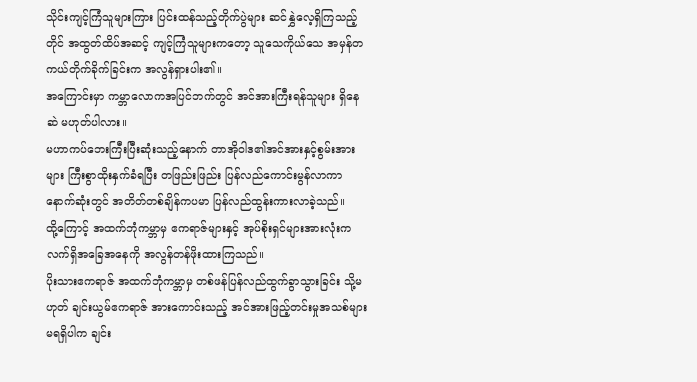သိုင်းကျင့်ကြံသူများကြား ပြင်းထန်သည့်တိုက်ပွဲများ ဆင်နွှဲလေ့ရှိကြသည့်တိုင် အထွတ်ထိပ်အဆင့် ကျင့်ကြံသူများကတော့ သူသေကိုယ်သေ အမှန်တကယ်တိုက်ခိုက်ခြင်းက အလွန်ရှားပါး၏။
အကြောင်းမှာ ကမ္ဘာလောကအပြင်ဘက်တွင် အင်အားကြီးရန်သူများ ရှိနေဆဲ မဟုတ်ပါလား။
မဟာကပ်ဘေးကြီးပြီးဆုံးသည့်နောက် တာအိုဝါဒ၏အင်အားနှင့်စွမ်းအားများ ကြီးစွာထိုးနှက်ခံရပြီး တဖြည်းဖြည်း ပြန်လည်ကောင်းမွန်လာကာ နောက်ဆုံးတွင် အတိတ်တစ်ချိန်ကပမာ ပြန်လည်ထွန်းကားလာခဲ့သည်။
ထို့ကြောင့် အထက်ဘုံကမ္ဘာမှ ဧကရာဇ်များနှင့် အုပ်စိုးရှင်များအားလုံးက လက်ရှိအခြေအနေကို အလွန်တန်ဖိုးထားကြသည်။
ပိုးသားဧကရာဇ် အထက်ဘုံကမ္ဘာမှ တစ်ဖန်ပြန်လည်ထွက်ခွာသွားခြင်း သို့မဟုတ် ချင်းယွမ်ဧကရာဇ် အားကောင်းသည့် အင်အားဖြည့်တင်းမှုအသစ်များ မရရှိပါက ချင်း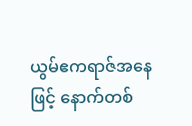ယွမ်ဧကရာဇ်အနေဖြင့် နောက်တစ်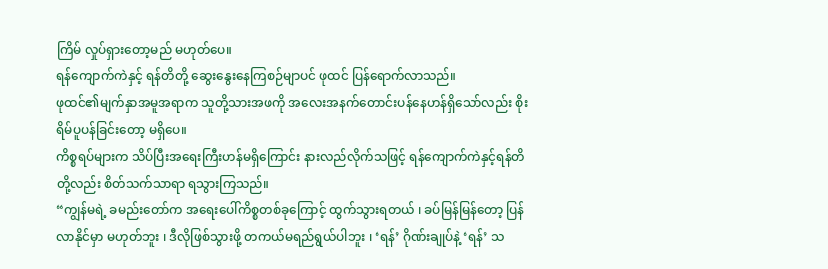ကြိမ် လှုပ်ရှားတော့မည် မဟုတ်ပေ။
ရန်ကျောက်ကဲနှင့် ရန်တိတို့ ဆွေးနွေးနေကြစဉ်မျာပင် ဖုထင် ပြန်ရောက်လာသည်။
ဖုထင်၏မျက်နှာအမူအရာက သူတို့သားအဖကို အလေးအနက်တောင်းပန်နေဟန်ရှိသော်လည်း စိုးရိမ်ပူပန်ခြင်းတော့ မရှိပေ။
ကိစ္စရပ်များက သိပ်ပြီးအရေးကြီးဟန်မရှိကြောင်း နားလည်လိုက်သဖြင့် ရန်ကျောက်ကဲနှင့်ရန်တိတို့လည်း စိတ်သက်သာရာ ရသွားကြသည်။
“ကျွန်မရဲ့ ခမည်းတော်က အရေးပေါ်ကိစ္စတစ်ခုကြောင့် ထွက်သွားရတယ် ၊ ခပ်မြန်မြန်တော့ ပြန်လာနိုင်မှာ မဟုတ်ဘူး ၊ ဒီလိုဖြစ်သွားဖို့ တကယ်မရည်ရွယ်ပါဘူး ၊ ‘ရန်’ ဂိုဏ်းချုပ်နဲ့ ‘ရန်’ သ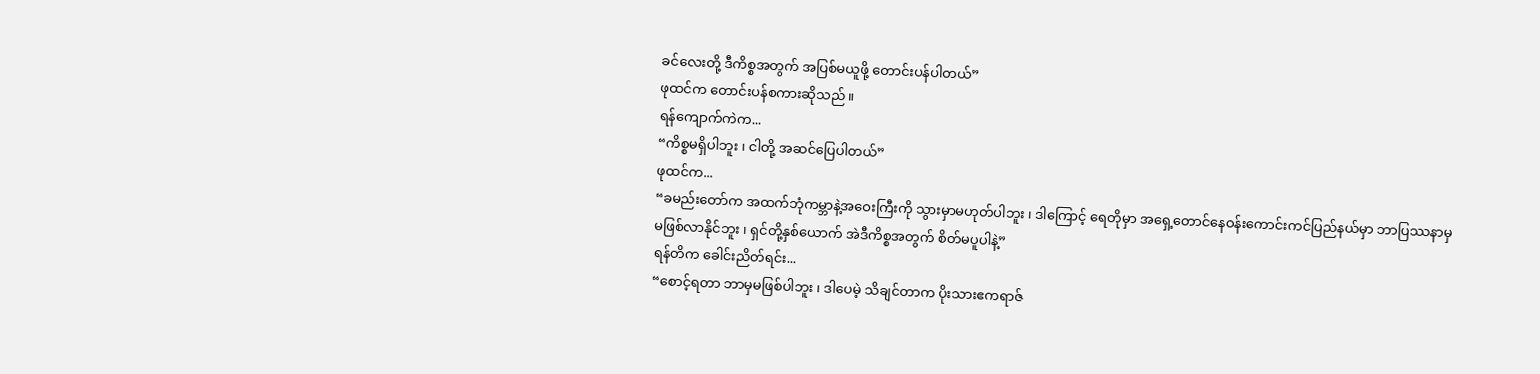ခင်လေးတို့ ဒီကိစ္စအတွက် အပြစ်မယူဖို့ တောင်းပန်ပါတယ်”
ဖုထင်က တောင်းပန်စကားဆိုသည်။
ရန်ကျောက်ကဲက...
“ကိစ္စမရှိပါဘူး ၊ ငါတို့ အဆင်ပြေပါတယ်”
ဖုထင်က...
“ခမည်းတော်က အထက်ဘုံကမ္ဘာနဲ့အဝေးကြီးကို သွားမှာမဟုတ်ပါဘူး ၊ ဒါကြောင့် ရေတိုမှာ အရှေ့တောင်နေဝန်းကောင်းကင်ပြည်နယ်မှာ ဘာပြဿနာမှ မဖြစ်လာနိုင်ဘူး ၊ ရှင်တို့နှစ်ယောက် အဲဒီကိစ္စအတွက် စိတ်မပူပါနဲ့”
ရန်တိက ခေါင်းညိတ်ရင်း...
“စောင့်ရတာ ဘာမှမဖြစ်ပါဘူး ၊ ဒါပေမဲ့ သိချင်တာက ပိုးသားဧကရာဇ်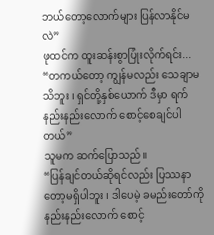ဘယ်တော့လောက်များ ပြန်လာနိုင်မလဲ”
ဖုထင်က ထူးဆန်းစွာပြုံးလိုက်ရင်း...
“တကယ်တော့ ကျွန်မလည်း သေချာမသိဘူး ၊ ရှင်တို့နှစ်ယောက် ဒီမှာ ရက်နည်းနည်းလောက် စောင့်စေချင်ပါတယ်”
သူမက ဆက်ပြောသည်။
“ပြန်ချင်တယ်ဆိုရင်လည်း ပြဿနာတော့မရှိပါဘူး ၊ ဒါပေမဲ့ ခမည်းတော်ကို နည်းနည်းလောက် စောင့်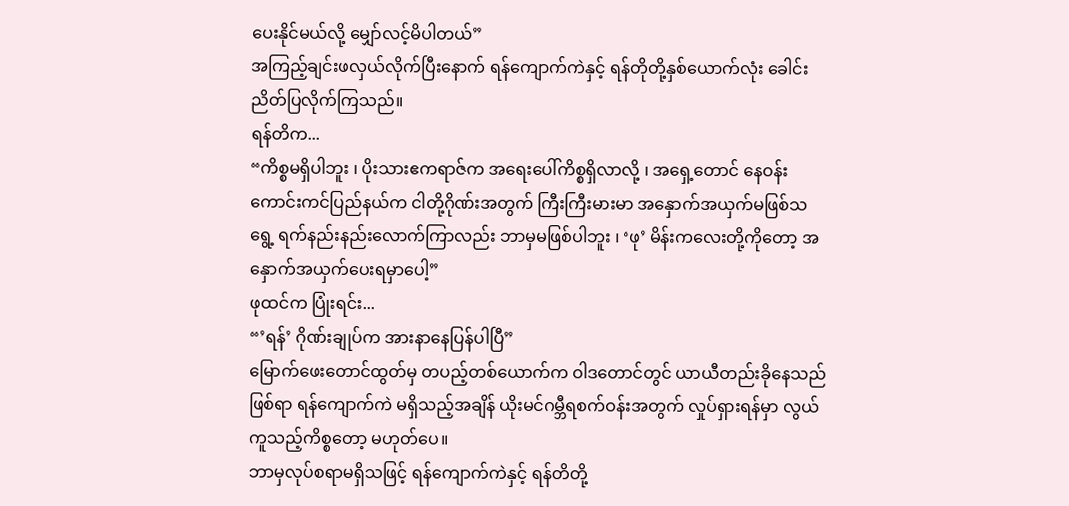ပေးနိုင်မယ်လို့ မျှော်လင့်မိပါတယ်”
အကြည့်ချင်းဖလှယ်လိုက်ပြီးနောက် ရန်ကျောက်ကဲနှင့် ရန်တိုတို့နှစ်ယောက်လုံး ခေါင်းညိတ်ပြလိုက်ကြသည်။
ရန်တိက...
“ကိစ္စမရှိပါဘူး ၊ ပိုးသားဧကရာဇ်က အရေးပေါ်ကိစ္စရှိလာလို့ ၊ အရှေ့တောင် နေဝန်းကောင်းကင်ပြည်နယ်က ငါတို့ဂိုဏ်းအတွက် ကြီးကြီးမားမာ အနှောက်အယှက်မဖြစ်သရွေ့ ရက်နည်းနည်းလောက်ကြာလည်း ဘာမှမဖြစ်ပါဘူး ၊ ‘ဖု’ မိန်းကလေးတို့ကိုတော့ အနှောက်အယှက်ပေးရမှာပေါ့”
ဖုထင်က ပြုံးရင်း...
“’ရန်’ ဂိုဏ်းချုပ်က အားနာနေပြန်ပါပြီ”
မြောက်ဖေးတောင်ထွတ်မှ တပည့်တစ်ယောက်က ဝါဒတောင်တွင် ယာယီတည်းခိုနေသည်ဖြစ်ရာ ရန်ကျောက်ကဲ မရှိသည့်အချိန် ယိုးမင်ဂမ္ဘီရစက်ဝန်းအတွက် လှုပ်ရှားရန်မှာ လွယ်ကူသည့်ကိစ္စတော့ မဟုတ်ပေ။
ဘာမှလုပ်စရာမရှိသဖြင့် ရန်ကျောက်ကဲနှင့် ရန်တိတို့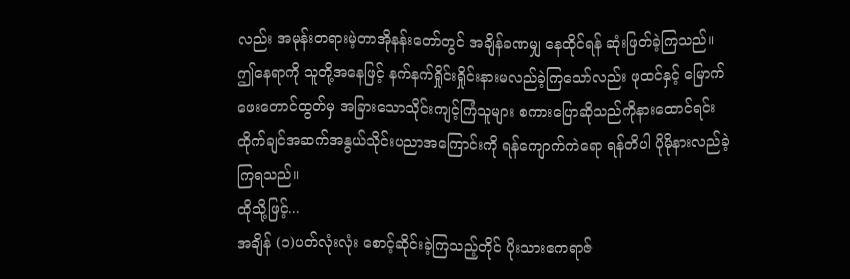လည်း အမုန်းတရားမဲ့တာအိုနန်းတော်တွင် အချိန်ခဏမျှ နေထိုင်ရန် ဆုံးဖြတ်ခဲ့ကြသည်။
ဤနေရာကို သူတို့အနေဖြင့် နက်နက်ရှိုင်းရှိုင်းနားမလည်ခဲ့ကြသော်လည်း ဖုထင်နှင့် မြောက်ဖေးတောင်ထွတ်မှ အခြားသောသိုင်းကျင့်ကြံသူများ စကားပြောဆိုသည်ကိုနားထောင်ရင်း ထိုက်ချင်အဆက်အနွယ်သိုင်းပညာအကြောင်းကို ရန်ကျောက်ကဲရော ရန်တိပါ ပိုမိုနားလည်ခဲ့ကြရသည်။
ထိုသို့ဖြင့်...
အချိန် (၁)ပတ်လုံးလုံး စောင့်ဆိုင်းခဲ့ကြသည့်တိုင် ပိုးသားဧကရာဇ်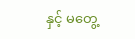နှင့် မတွေ့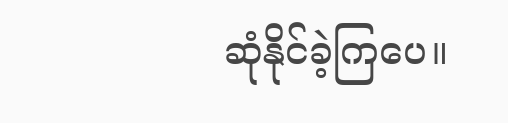ဆုံနိုင်ခဲ့ကြပေ။